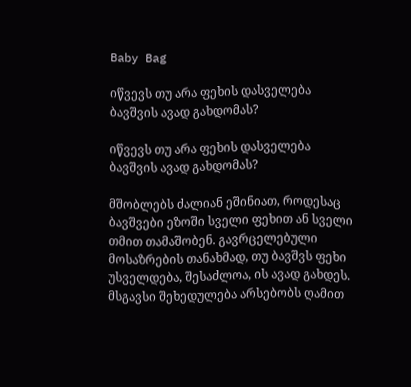Baby Bag

იწვევს თუ არა ფეხის დასველება ბავშვის ავად გახდომას?

იწვევს თუ არა ფეხის დასველება ბავშვის ავად გახდომას?

მშობლებს ძალიან ეშინიათ, როდესაც ბავშვები ეზოში სველი ფეხით ან სველი თმით თამაშობენ. გავრცელებული მოსაზრების თანახმად, თუ ბავშვს ფეხი უსველდება, შესაძლოა, ის ავად გახდეს. მსგავსი შეხედულება არსებობს ღამით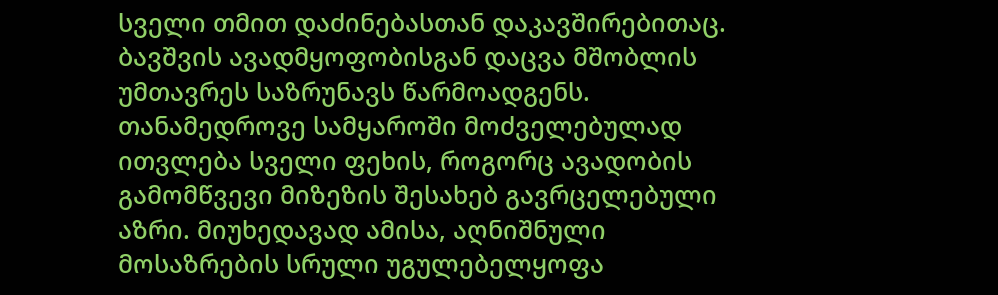სველი თმით დაძინებასთან დაკავშირებითაც. ბავშვის ავადმყოფობისგან დაცვა მშობლის უმთავრეს საზრუნავს წარმოადგენს. თანამედროვე სამყაროში მოძველებულად ითვლება სველი ფეხის, როგორც ავადობის გამომწვევი მიზეზის შესახებ გავრცელებული აზრი. მიუხედავად ამისა, აღნიშნული მოსაზრების სრული უგულებელყოფა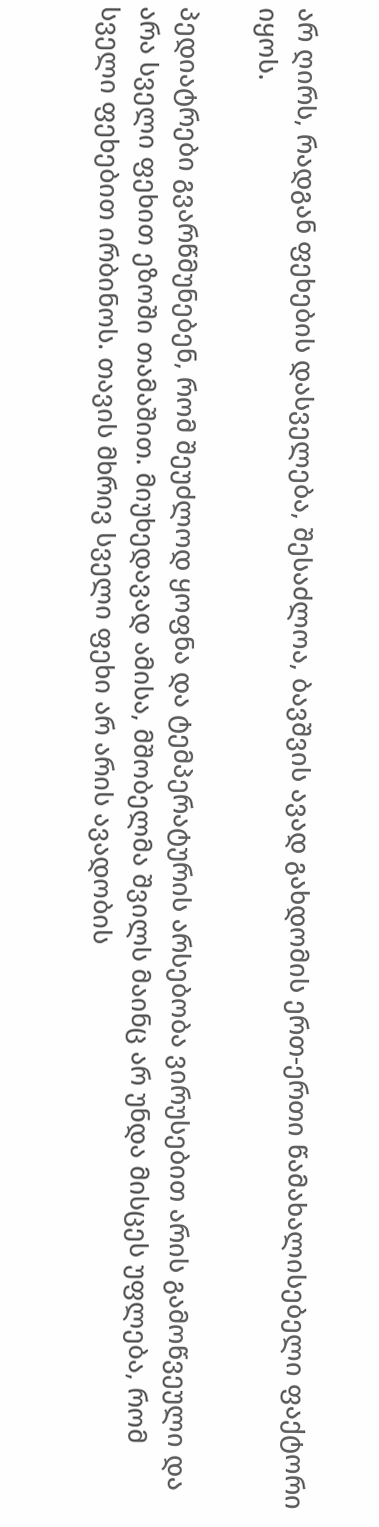არ ღირს, რადგან ფეხების დასველება, შესაძლოა, ბავშვის ავად გახდომის ერთ-ერთი წამახალისებელი ფაქტორი იყოს.

პედიატრები გვარწმუნებენ, რომ შეუძლოდ ყოფნა და ტემპერატურის არსებობა ვირუსებით არის გამოწვეული და არა სველი ფეხით ეზოში თამაშით. მიუხედავად ამისა, მშობელმა შვილს მაინც არ უნდა მისცეს უფლება, რომ სველი ფეხებით ირბინოს. თავის მხრივ სველი ფეხი არ არის ავადობის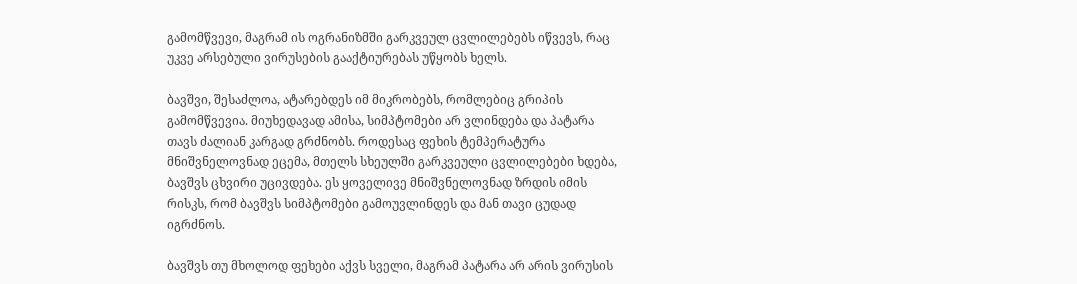გამომწვევი, მაგრამ ის ოგრანიზმში გარკვეულ ცვლილებებს იწვევს, რაც უკვე არსებული ვირუსების გააქტიურებას უწყობს ხელს.

ბავშვი, შესაძლოა, ატარებდეს იმ მიკრობებს, რომლებიც გრიპის გამომწვევია. მიუხედავად ამისა, სიმპტომები არ ვლინდება და პატარა თავს ძალიან კარგად გრძნობს. როდესაც ფეხის ტემპერატურა მნიშვნელოვნად ეცემა, მთელს სხეულში გარკვეული ცვლილებები ხდება, ბავშვს ცხვირი უცივდება. ეს ყოველივე მნიშვნელოვნად ზრდის იმის რისკს, რომ ბავშვს სიმპტომები გამოუვლინდეს და მან თავი ცუდად იგრძნოს.

ბავშვს თუ მხოლოდ ფეხები აქვს სველი, მაგრამ პატარა არ არის ვირუსის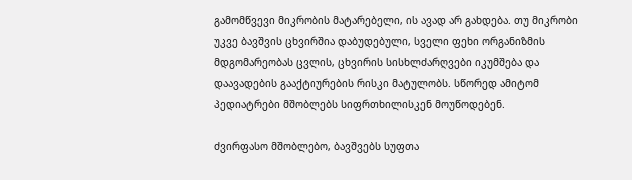გამომწვევი მიკრობის მატარებელი, ის ავად არ გახდება. თუ მიკრობი უკვე ბავშვის ცხვირშია დაბუდებული, სველი ფეხი ორგანიზმის მდგომარეობას ცვლის, ცხვირის სისხლძარღვები იკუმშება და დაავადების გააქტიურების რისკი მატულობს. სწორედ ამიტომ პედიატრები მშობლებს სიფრთხილისკენ მოუწოდებენ.

ძვირფასო მშობლებო, ბავშვებს სუფთა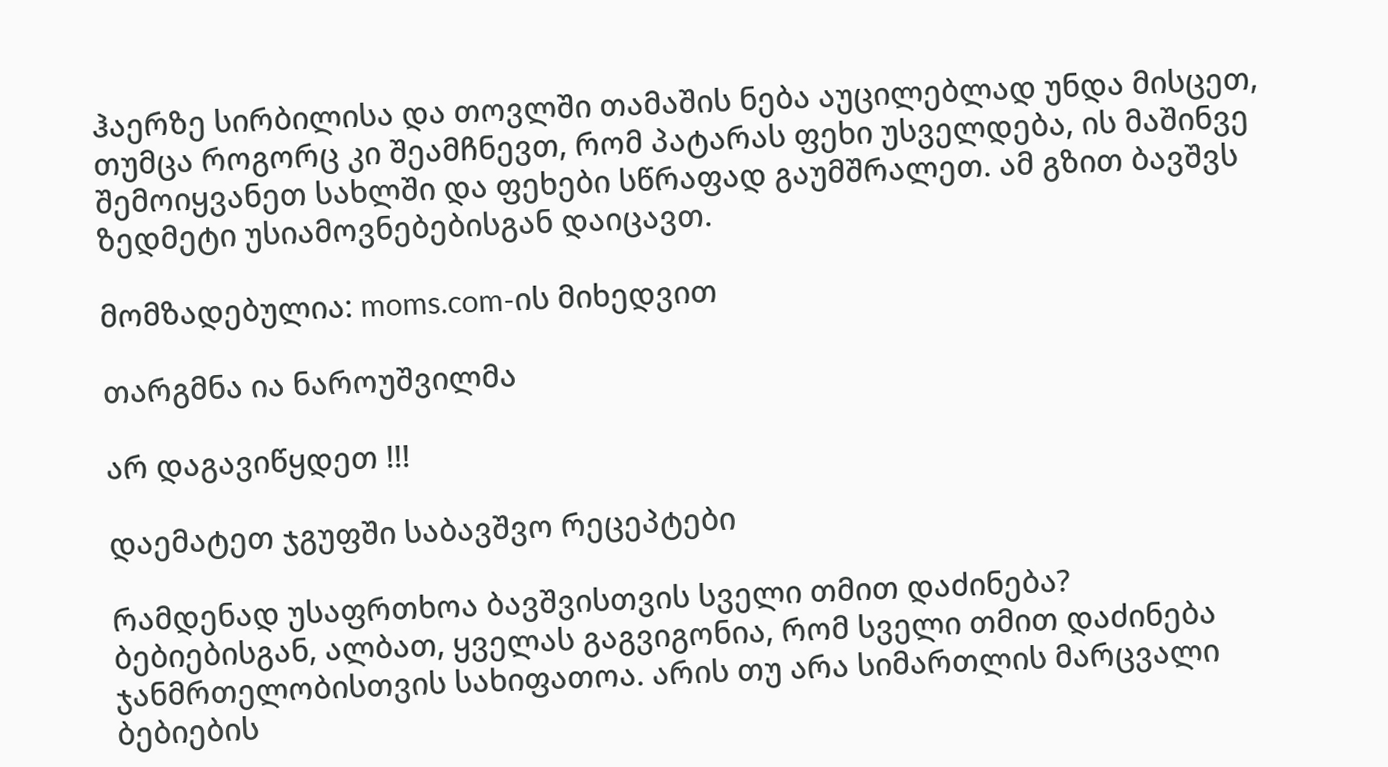ჰაერზე სირბილისა და თოვლში თამაშის ნება აუცილებლად უნდა მისცეთ, თუმცა როგორც კი შეამჩნევთ, რომ პატარას ფეხი უსველდება, ის მაშინვე შემოიყვანეთ სახლში და ფეხები სწრაფად გაუმშრალეთ. ამ გზით ბავშვს ზედმეტი უსიამოვნებებისგან დაიცავთ.

მომზადებულია: moms.com-ის მიხედვით

თარგმნა ია ნაროუშვილმა

არ დაგავიწყდეთ !!!

დაემატეთ ჯგუფში საბავშვო რეცეპტები

რამდენად უსაფრთხოა ბავშვისთვის სველი თმით დაძინება?
ბებიებისგან, ალბათ, ყველას გაგვიგონია, რომ სველი თმით დაძინება ჯანმრთელობისთვის სახიფათოა. არის თუ არა სიმართლის მარცვალი ბებიების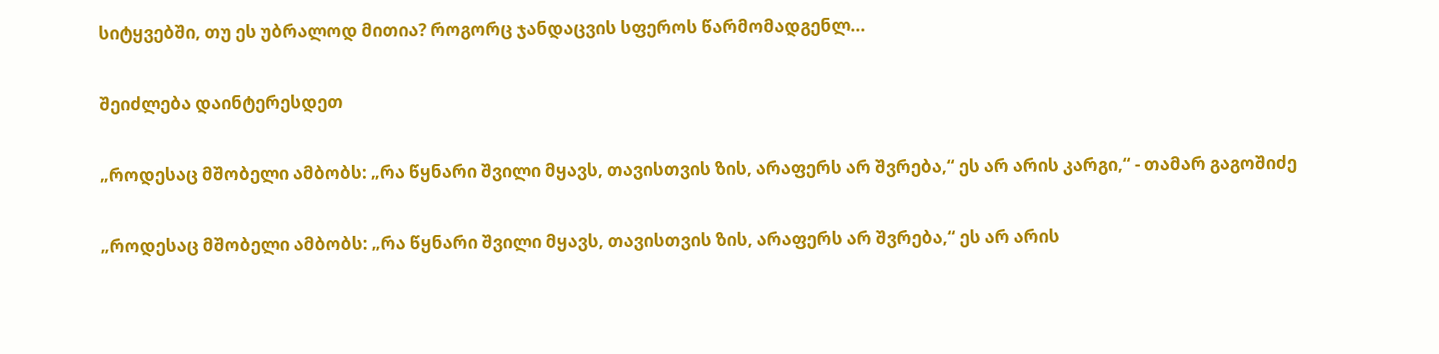სიტყვებში, თუ ეს უბრალოდ მითია? როგორც ჯანდაცვის სფეროს წარმომადგენლ...

შეიძლება დაინტერესდეთ

„როდესაც მშობელი ამბობს: „რა წყნარი შვილი მყავს, თავისთვის ზის, არაფერს არ შვრება,“ ეს არ არის კარგი,“ - თამარ გაგოშიძე

„როდესაც მშობელი ამბობს: „რა წყნარი შვილი მყავს, თავისთვის ზის, არაფერს არ შვრება,“ ეს არ არის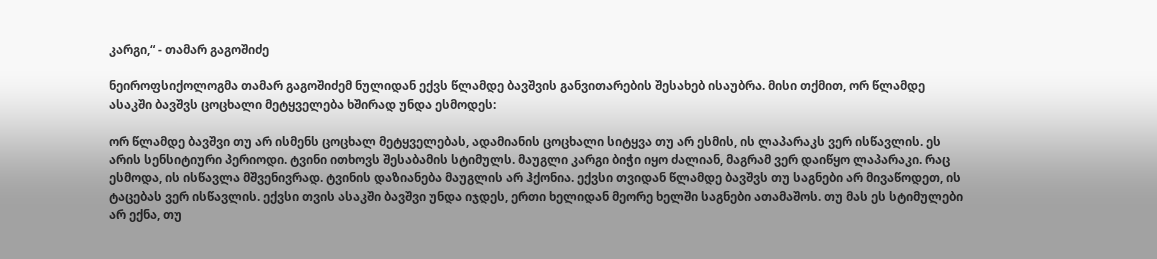კარგი,“ - თამარ გაგოშიძე

ნეიროფსიქოლოგმა თამარ გაგოშიძემ ნულიდან ექვს წლამდე ბავშვის განვითარების შესახებ ისაუბრა. მისი თქმით, ორ წლამდე ასაკში ბავშვს ცოცხალი მეტყველება ხშირად უნდა ესმოდეს:

ორ წლამდე ბავშვი თუ არ ისმენს ცოცხალ მეტყველებას, ადამიანის ცოცხალი სიტყვა თუ არ ესმის, ის ლაპარაკს ვერ ისწავლის. ეს არის სენსიტიური პერიოდი. ტვინი ითხოვს შესაბამის სტიმულს. მაუგლი კარგი ბიჭი იყო ძალიან, მაგრამ ვერ დაიწყო ლაპარაკი. რაც ესმოდა, ის ისწავლა მშვენივრად. ტვინის დაზიანება მაუგლის არ ჰქონია. ექვსი თვიდან წლამდე ბავშვს თუ საგნები არ მივაწოდეთ, ის ტაცებას ვერ ისწავლის. ექვსი თვის ასაკში ბავშვი უნდა იჯდეს, ერთი ხელიდან მეორე ხელში საგნები ათამაშოს. თუ მას ეს სტიმულები არ ექნა, თუ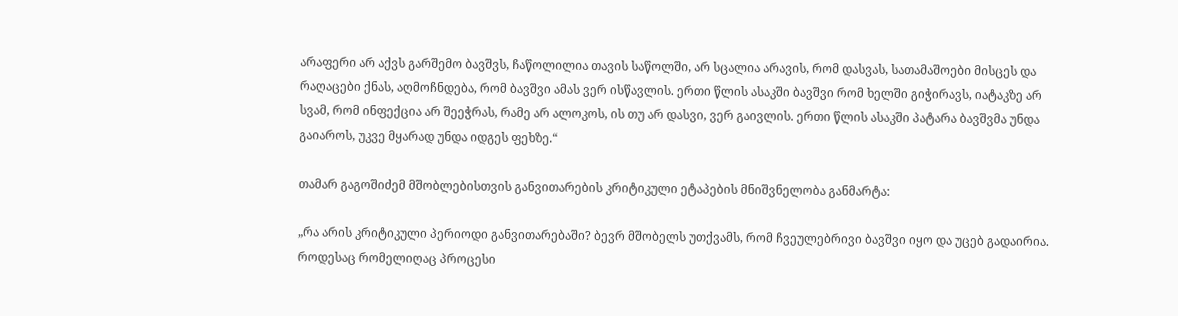არაფერი არ აქვს გარშემო ბავშვს, ჩაწოლილია თავის საწოლში, არ სცალია არავის, რომ დასვას, სათამაშოები მისცეს და რაღაცები ქნას, აღმოჩნდება, რომ ბავშვი ამას ვერ ისწავლის. ერთი წლის ასაკში ბავშვი რომ ხელში გიჭირავს, იატაკზე არ სვამ, რომ ინფექცია არ შეეჭრას, რამე არ ალოკოს, ის თუ არ დასვი, ვერ გაივლის. ერთი წლის ასაკში პატარა ბავშვმა უნდა გაიაროს, უკვე მყარად უნდა იდგეს ფეხზე.“

თამარ გაგოშიძემ მშობლებისთვის განვითარების კრიტიკული ეტაპების მნიშვნელობა განმარტა:

„რა არის კრიტიკული პერიოდი განვითარებაში? ბევრ მშობელს უთქვამს, რომ ჩვეულებრივი ბავშვი იყო და უცებ გადაირია. როდესაც რომელიღაც პროცესი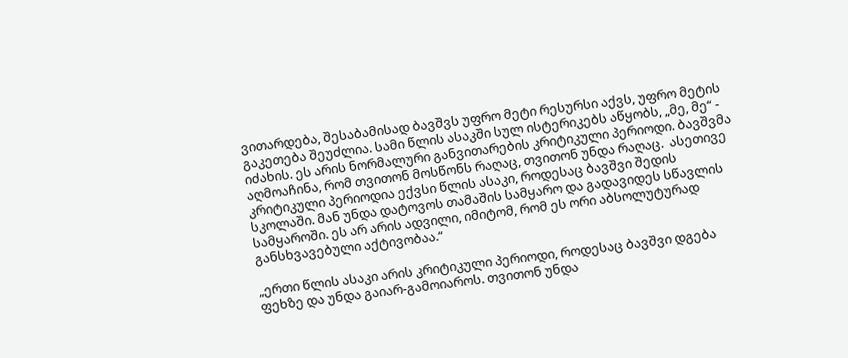ვითარდება, შესაბამისად ბავშვს უფრო მეტი რესურსი აქვს, უფრო მეტის გაკეთება შეუძლია. სამი წლის ასაკში სულ ისტერიკებს აწყობს, „მე, მე“ - იძახის. ეს არის ნორმალური განვითარების კრიტიკული პერიოდი. ბავშვმა აღმოაჩინა, რომ თვითონ მოსწონს რაღაც, თვითონ უნდა რაღაც.  ასეთივე კრიტიკული პერიოდია ექვსი წლის ასაკი, როდესაც ბავშვი შედის სკოლაში. მან უნდა დატოვოს თამაშის სამყარო და გადავიდეს სწავლის სამყაროში. ეს არ არის ადვილი, იმიტომ, რომ ეს ორი აბსოლუტურად განსხვავებული აქტივობაა.“

„ერთი წლის ასაკი არის კრიტიკული პერიოდი, როდესაც ბავშვი დგება ფეხზე და უნდა გაიარ-გამოიაროს. თვითონ უნდა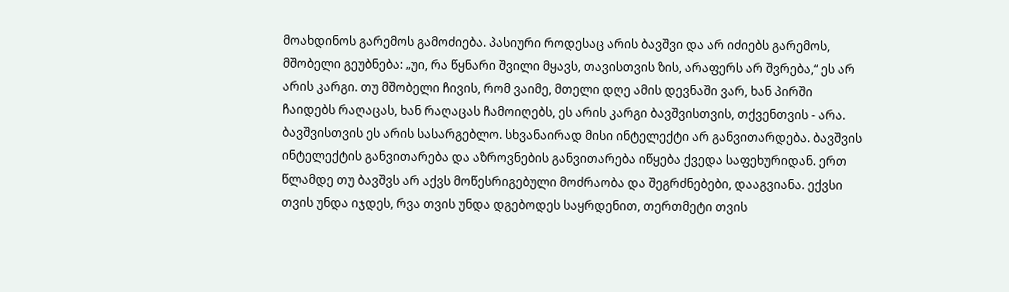მოახდინოს გარემოს გამოძიება. პასიური როდესაც არის ბავშვი და არ იძიებს გარემოს, მშობელი გეუბნება: „უი, რა წყნარი შვილი მყავს, თავისთვის ზის, არაფერს არ შვრება,“ ეს არ არის კარგი. თუ მშობელი ჩივის, რომ ვაიმე, მთელი დღე ამის დევნაში ვარ, ხან პირში ჩაიდებს რაღაცას, ხან რაღაცას ჩამოიღებს, ეს არის კარგი ბავშვისთვის, თქვენთვის - არა. ბავშვისთვის ეს არის სასარგებლო. სხვანაირად მისი ინტელექტი არ განვითარდება. ბავშვის ინტელექტის განვითარება და აზროვნების განვითარება იწყება ქვედა საფეხურიდან. ერთ წლამდე თუ ბავშვს არ აქვს მოწესრიგებული მოძრაობა და შეგრძნებები, დააგვიანა. ექვსი თვის უნდა იჯდეს, რვა თვის უნდა დგებოდეს საყრდენით, თერთმეტი თვის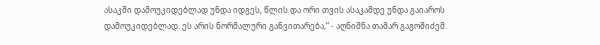ასაკში დამოუკიდებლად უნდა იდგეს, წლის და ორი თვის ასაკამდე უნდა გაიაროს დამოუკიდებლად. ეს არის ნორმალური განვითარება,“ - აღნიშნა თამარ გაგოშიძემ.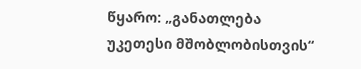წყარო: „განათლება უკეთესი მშობლობისთვის“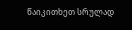წაიკითხეთ სრულად